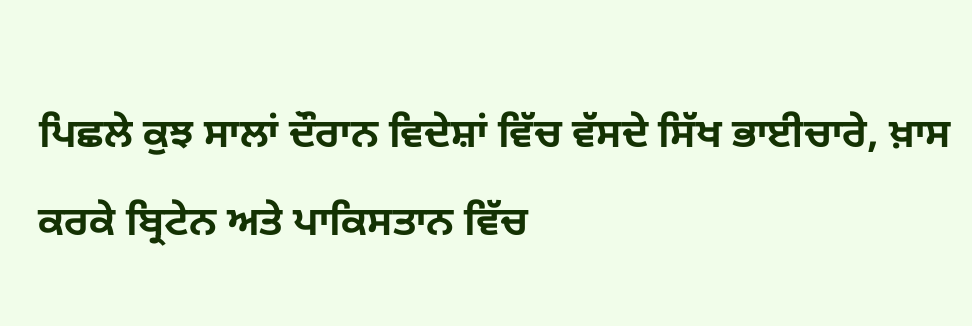ਪਿਛਲੇ ਕੁਝ ਸਾਲਾਂ ਦੌਰਾਨ ਵਿਦੇਸ਼ਾਂ ਵਿੱਚ ਵੱਸਦੇ ਸਿੱਖ ਭਾਈਚਾਰੇ, ਖ਼ਾਸ ਕਰਕੇ ਬ੍ਰਿਟੇਨ ਅਤੇ ਪਾਕਿਸਤਾਨ ਵਿੱਚ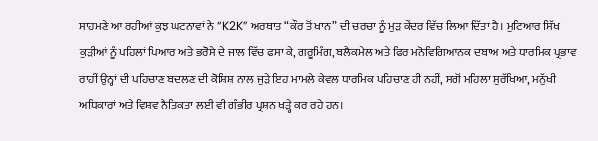ਸਾਹਮਣੇ ਆ ਰਹੀਆਂ ਕੁਝ ਘਟਨਾਵਾਂ ਨੇ “K2K” ਅਰਥਾਤ “ਕੌਰ ਤੋਂ ਖਾਨ” ਦੀ ਚਰਚਾ ਨੂੰ ਮੁੜ ਕੇਂਦਰ ਵਿੱਚ ਲਿਆ ਦਿੱਤਾ ਹੈ। ਮੁਟਿਆਰ ਸਿੱਖ ਕੁੜੀਆਂ ਨੂੰ ਪਹਿਲਾਂ ਪਿਆਰ ਅਤੇ ਭਰੋਸੇ ਦੇ ਜਾਲ ਵਿੱਚ ਫਸਾ ਕੇ, ਗਰੂਮਿੰਗ, ਬਲੈਕਮੇਲ ਅਤੇ ਫਿਰ ਮਨੋਵਿਗਿਆਨਕ ਦਬਾਅ ਅਤੇ ਧਾਰਮਿਕ ਪ੍ਰਭਾਵ ਰਾਹੀਂ ਉਨ੍ਹਾਂ ਦੀ ਪਹਿਚਾਣ ਬਦਲਣ ਦੀ ਕੋਸ਼ਿਸ਼ ਨਾਲ ਜੁੜੇ ਇਹ ਮਾਮਲੇ ਕੇਵਲ ਧਾਰਮਿਕ ਪਹਿਚਾਣ ਹੀ ਨਹੀਂ, ਸਗੋਂ ਮਹਿਲਾ ਸੁਰੱਖਿਆ, ਮਨੁੱਖੀ ਅਧਿਕਾਰਾਂ ਅਤੇ ਵਿਸ਼ਵ ਨੈਤਿਕਤਾ ਲਈ ਵੀ ਗੰਭੀਰ ਪ੍ਰਸ਼ਨ ਖੜ੍ਹੇ ਕਰ ਰਹੇ ਹਨ।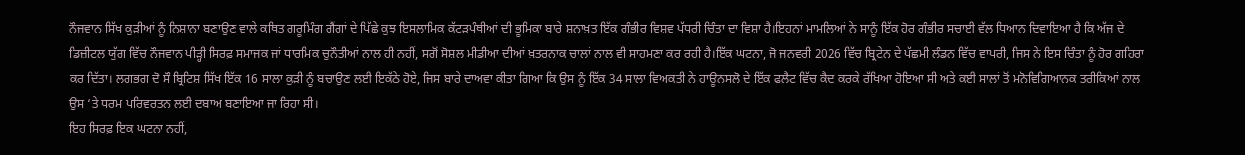ਨੌਜਵਾਨ ਸਿੱਖ ਕੁੜੀਆਂ ਨੂੰ ਨਿਸ਼ਾਨਾ ਬਣਾਉਣ ਵਾਲੇ ਕਥਿਤ ਗਰੂਮਿੰਗ ਗੈਂਗਾਂ ਦੇ ਪਿੱਛੇ ਕੁਝ ਇਸਲਾਮਿਕ ਕੱਟੜਪੰਥੀਆਂ ਦੀ ਭੂਮਿਕਾ ਬਾਰੇ ਸ਼ਨਾਖ਼ਤ ਇੱਕ ਗੰਭੀਰ ਵਿਸ਼ਵ ਪੱਧਰੀ ਚਿੰਤਾ ਦਾ ਵਿਸ਼ਾ ਹੈ।ਇਹਨਾਂ ਮਾਮਲਿਆਂ ਨੇ ਸਾਨੂੰ ਇੱਕ ਹੋਰ ਗੰਭੀਰ ਸਚਾਈ ਵੱਲ ਧਿਆਨ ਦਿਵਾਇਆ ਹੈ ਕਿ ਅੱਜ ਦੇ ਡਿਜ਼ੀਟਲ ਯੁੱਗ ਵਿੱਚ ਨੌਜਵਾਨ ਪੀੜ੍ਹੀ ਸਿਰਫ਼ ਸਮਾਜਕ ਜਾਂ ਧਾਰਮਿਕ ਚੁਨੌਤੀਆਂ ਨਾਲ ਹੀ ਨਹੀਂ, ਸਗੋਂ ਸੋਸ਼ਲ ਮੀਡੀਆ ਦੀਆਂ ਖ਼ਤਰਨਾਕ ਚਾਲਾਂ ਨਾਲ ਵੀ ਸਾਹਮਣਾ ਕਰ ਰਹੀ ਹੈ।ਇੱਕ ਘਟਨਾ, ਜੋ ਜਨਵਰੀ 2026 ਵਿੱਚ ਬ੍ਰਿਟੇਨ ਦੇ ਪੱਛਮੀ ਲੰਡਨ ਵਿੱਚ ਵਾਪਰੀ, ਜਿਸ ਨੇ ਇਸ ਚਿੰਤਾ ਨੂੰ ਹੋਰ ਗਹਿਰਾ ਕਰ ਦਿੱਤਾ। ਲਗਭਗ ਦੋ ਸੌ ਬ੍ਰਿਟਿਸ਼ ਸਿੱਖ ਇੱਕ 16 ਸਾਲਾ ਕੁੜੀ ਨੂੰ ਬਚਾਉਣ ਲਈ ਇਕੱਠੇ ਹੋਏ, ਜਿਸ ਬਾਰੇ ਦਾਅਵਾ ਕੀਤਾ ਗਿਆ ਕਿ ਉਸ ਨੂੰ ਇੱਕ 34 ਸਾਲਾ ਵਿਅਕਤੀ ਨੇ ਹਾਊਨਸਲੋ ਦੇ ਇੱਕ ਫਲੈਟ ਵਿੱਚ ਕੈਦ ਕਰਕੇ ਰੱਖਿਆ ਹੋਇਆ ਸੀ ਅਤੇ ਕਈ ਸਾਲਾਂ ਤੋਂ ਮਨੋਵਿਗਿਆਨਕ ਤਰੀਕਿਆਂ ਨਾਲ ਉਸ ‘ਤੇ ਧਰਮ ਪਰਿਵਰਤਨ ਲਈ ਦਬਾਅ ਬਣਾਇਆ ਜਾ ਰਿਹਾ ਸੀ।
ਇਹ ਸਿਰਫ਼ ਇਕ ਘਟਨਾ ਨਹੀਂ,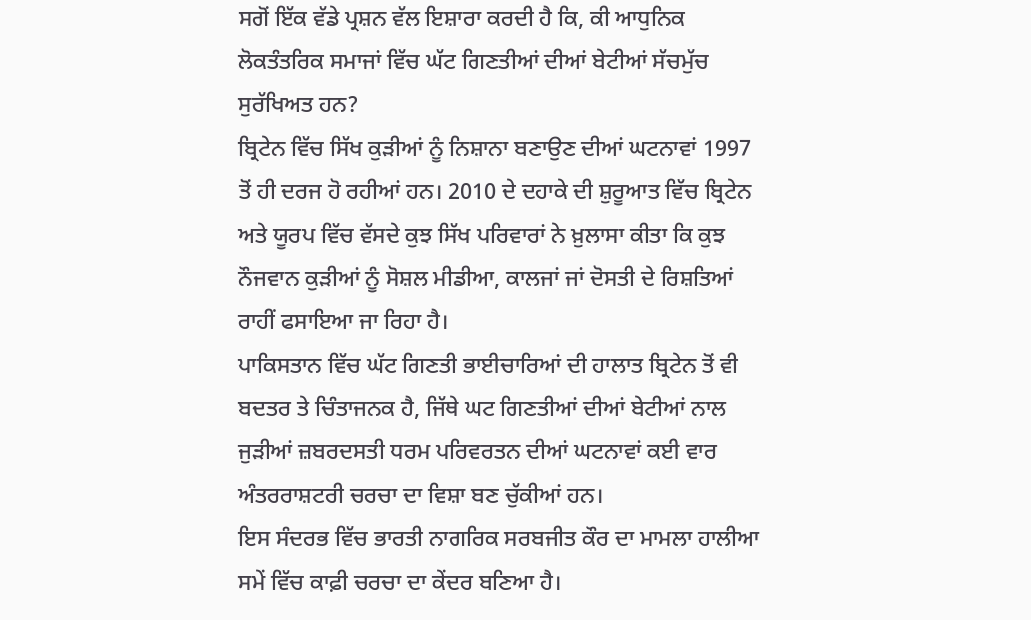ਸਗੋਂ ਇੱਕ ਵੱਡੇ ਪ੍ਰਸ਼ਨ ਵੱਲ ਇਸ਼ਾਰਾ ਕਰਦੀ ਹੈ ਕਿ, ਕੀ ਆਧੁਨਿਕ ਲੋਕਤੰਤਰਿਕ ਸਮਾਜਾਂ ਵਿੱਚ ਘੱਟ ਗਿਣਤੀਆਂ ਦੀਆਂ ਬੇਟੀਆਂ ਸੱਚਮੁੱਚ ਸੁਰੱਖਿਅਤ ਹਨ?
ਬ੍ਰਿਟੇਨ ਵਿੱਚ ਸਿੱਖ ਕੁੜੀਆਂ ਨੂੰ ਨਿਸ਼ਾਨਾ ਬਣਾਉਣ ਦੀਆਂ ਘਟਨਾਵਾਂ 1997 ਤੋਂ ਹੀ ਦਰਜ ਹੋ ਰਹੀਆਂ ਹਨ। 2010 ਦੇ ਦਹਾਕੇ ਦੀ ਸ਼ੁਰੂਆਤ ਵਿੱਚ ਬ੍ਰਿਟੇਨ ਅਤੇ ਯੂਰਪ ਵਿੱਚ ਵੱਸਦੇ ਕੁਝ ਸਿੱਖ ਪਰਿਵਾਰਾਂ ਨੇ ਖ਼ੁਲਾਸਾ ਕੀਤਾ ਕਿ ਕੁਝ ਨੌਜਵਾਨ ਕੁੜੀਆਂ ਨੂੰ ਸੋਸ਼ਲ ਮੀਡੀਆ, ਕਾਲਜਾਂ ਜਾਂ ਦੋਸਤੀ ਦੇ ਰਿਸ਼ਤਿਆਂ ਰਾਹੀਂ ਫਸਾਇਆ ਜਾ ਰਿਹਾ ਹੈ।
ਪਾਕਿਸਤਾਨ ਵਿੱਚ ਘੱਟ ਗਿਣਤੀ ਭਾਈਚਾਰਿਆਂ ਦੀ ਹਾਲਾਤ ਬ੍ਰਿਟੇਨ ਤੋਂ ਵੀ ਬਦਤਰ ਤੇ ਚਿੰਤਾਜਨਕ ਹੈ, ਜਿੱਥੇ ਘਟ ਗਿਣਤੀਆਂ ਦੀਆਂ ਬੇਟੀਆਂ ਨਾਲ ਜੁੜੀਆਂ ਜ਼ਬਰਦਸਤੀ ਧਰਮ ਪਰਿਵਰਤਨ ਦੀਆਂ ਘਟਨਾਵਾਂ ਕਈ ਵਾਰ ਅੰਤਰਰਾਸ਼ਟਰੀ ਚਰਚਾ ਦਾ ਵਿਸ਼ਾ ਬਣ ਚੁੱਕੀਆਂ ਹਨ।
ਇਸ ਸੰਦਰਭ ਵਿੱਚ ਭਾਰਤੀ ਨਾਗਰਿਕ ਸਰਬਜੀਤ ਕੌਰ ਦਾ ਮਾਮਲਾ ਹਾਲੀਆ ਸਮੇਂ ਵਿੱਚ ਕਾਫ਼ੀ ਚਰਚਾ ਦਾ ਕੇਂਦਰ ਬਣਿਆ ਹੈ।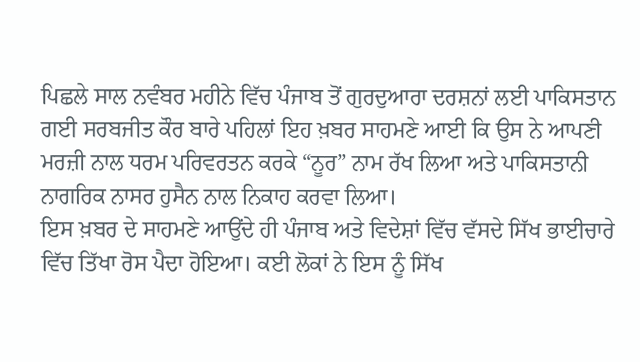ਪਿਛਲੇ ਸਾਲ ਨਵੰਬਰ ਮਹੀਨੇ ਵਿੱਚ ਪੰਜਾਬ ਤੋਂ ਗੁਰਦੁਆਰਾ ਦਰਸ਼ਨਾਂ ਲਈ ਪਾਕਿਸਤਾਨ ਗਈ ਸਰਬਜੀਤ ਕੌਰ ਬਾਰੇ ਪਹਿਲਾਂ ਇਹ ਖ਼ਬਰ ਸਾਹਮਣੇ ਆਈ ਕਿ ਉਸ ਨੇ ਆਪਣੀ ਮਰਜ਼ੀ ਨਾਲ ਧਰਮ ਪਰਿਵਰਤਨ ਕਰਕੇ “ਨੂਰ” ਨਾਮ ਰੱਖ ਲਿਆ ਅਤੇ ਪਾਕਿਸਤਾਨੀ ਨਾਗਰਿਕ ਨਾਸਰ ਹੁਸੈਨ ਨਾਲ ਨਿਕਾਹ ਕਰਵਾ ਲਿਆ।
ਇਸ ਖ਼ਬਰ ਦੇ ਸਾਹਮਣੇ ਆਉਂਦੇ ਹੀ ਪੰਜਾਬ ਅਤੇ ਵਿਦੇਸ਼ਾਂ ਵਿੱਚ ਵੱਸਦੇ ਸਿੱਖ ਭਾਈਚਾਰੇ ਵਿੱਚ ਤਿੱਖਾ ਰੋਸ ਪੈਦਾ ਹੋਇਆ। ਕਈ ਲੋਕਾਂ ਨੇ ਇਸ ਨੂੰ ਸਿੱਖ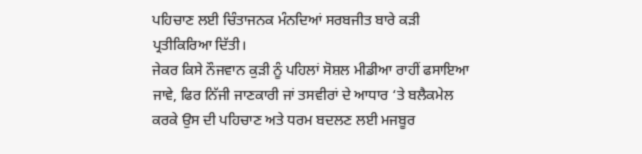ਪਹਿਚਾਣ ਲਈ ਚਿੰਤਾਜਨਕ ਮੰਨਦਿਆਂ ਸਰਬਜੀਤ ਬਾਰੇ ਕੜੀ ਪ੍ਰਤੀਕਿਰਿਆ ਦਿੱਤੀ।
ਜੇਕਰ ਕਿਸੇ ਨੌਜਵਾਨ ਕੁੜੀ ਨੂੰ ਪਹਿਲਾਂ ਸੋਸ਼ਲ ਮੀਡੀਆ ਰਾਹੀਂ ਫਸਾਇਆ ਜਾਵੇ, ਫਿਰ ਨਿੱਜੀ ਜਾਣਕਾਰੀ ਜਾਂ ਤਸਵੀਰਾਂ ਦੇ ਆਧਾਰ ‘ਤੇ ਬਲੈਕਮੇਲ ਕਰਕੇ ਉਸ ਦੀ ਪਹਿਚਾਣ ਅਤੇ ਧਰਮ ਬਦਲਣ ਲਈ ਮਜਬੂਰ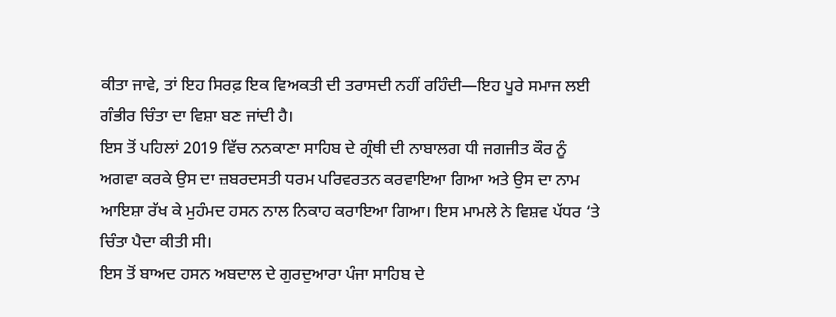ਕੀਤਾ ਜਾਵੇ, ਤਾਂ ਇਹ ਸਿਰਫ਼ ਇਕ ਵਿਅਕਤੀ ਦੀ ਤਰਾਸਦੀ ਨਹੀਂ ਰਹਿੰਦੀ—ਇਹ ਪੂਰੇ ਸਮਾਜ ਲਈ ਗੰਭੀਰ ਚਿੰਤਾ ਦਾ ਵਿਸ਼ਾ ਬਣ ਜਾਂਦੀ ਹੈ।
ਇਸ ਤੋਂ ਪਹਿਲਾਂ 2019 ਵਿੱਚ ਨਨਕਾਣਾ ਸਾਹਿਬ ਦੇ ਗ੍ਰੰਥੀ ਦੀ ਨਾਬਾਲਗ ਧੀ ਜਗਜੀਤ ਕੌਰ ਨੂੰ ਅਗਵਾ ਕਰਕੇ ਉਸ ਦਾ ਜ਼ਬਰਦਸਤੀ ਧਰਮ ਪਰਿਵਰਤਨ ਕਰਵਾਇਆ ਗਿਆ ਅਤੇ ਉਸ ਦਾ ਨਾਮ ਆਇਸ਼ਾ ਰੱਖ ਕੇ ਮੁਹੰਮਦ ਹਸਨ ਨਾਲ ਨਿਕਾਹ ਕਰਾਇਆ ਗਿਆ। ਇਸ ਮਾਮਲੇ ਨੇ ਵਿਸ਼ਵ ਪੱਧਰ ‘ਤੇ ਚਿੰਤਾ ਪੈਦਾ ਕੀਤੀ ਸੀ।
ਇਸ ਤੋਂ ਬਾਅਦ ਹਸਨ ਅਬਦਾਲ ਦੇ ਗੁਰਦੁਆਰਾ ਪੰਜਾ ਸਾਹਿਬ ਦੇ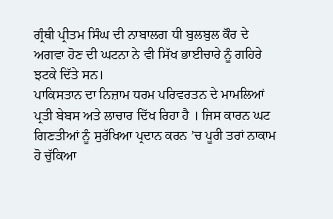ਗ੍ਰੰਥੀ ਪ੍ਰੀਤਮ ਸਿੰਘ ਦੀ ਨਾਬਾਲਗ ਧੀ ਬੁਲਬੁਲ ਕੌਰ ਦੇ ਅਗਵਾ ਹੋਣ ਦੀ ਘਟਨਾ ਨੇ ਵੀ ਸਿੱਖ ਭਾਈਚਾਰੇ ਨੂੰ ਗਹਿਰੇ ਝਟਕੇ ਦਿੱਤੇ ਸਨ।
ਪਾਕਿਸਤਾਨ ਦਾ ਨਿਜ਼ਾਮ ਧਰਮ ਪਰਿਵਰਤਨ ਦੇ ਮਾਮਲਿਆਂ ਪ੍ਰਤੀ ਬੇਬਸ ਅਤੇ ਲਾਚਾਰ ਦਿੱਖ ਰਿਹਾ ਹੈ । ਜਿਸ ਕਾਰਨ ਘਟ ਗਿਣਤੀਆਂ ਨੂੰ ਸੁਰੱਖਿਆ ਪ੍ਰਦਾਨ ਕਰਨ ’ਚ ਪੂਰੀ ਤਰਾਂ ਨਾਕਾਮ ਹੋ ਚੁੱਕਿਆ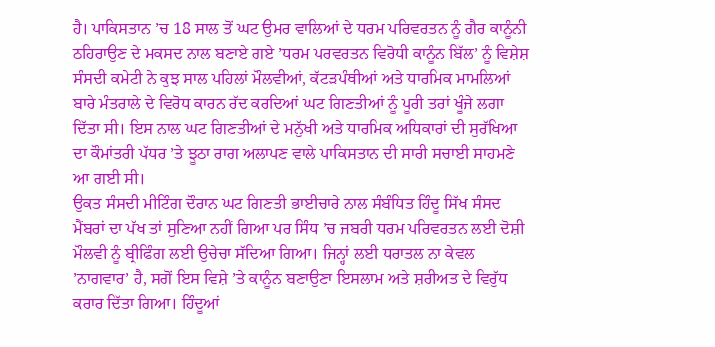ਹੈ। ਪਾਕਿਸਤਾਨ ’ਚ 18 ਸਾਲ ਤੋਂ ਘਟ ਉਮਰ ਵਾਲਿਆਂ ਦੇ ਧਰਮ ਪਰਿਵਰਤਨ ਨੂੰ ਗੈਰ ਕਾਨੂੰਨੀ ਠਹਿਰਾਉਣ ਦੇ ਮਕਸਦ ਨਾਲ ਬਣਾਏ ਗਏ ’ਧਰਮ ਪਰਵਰਤਨ ਵਿਰੋਧੀ ਕਾਨੂੰਨ ਬਿੱਲ’ ਨੂੰ ਵਿਸ਼ੇਸ਼ ਸੰਸਦੀ ਕਮੇਟੀ ਨੇ ਕੁਝ ਸਾਲ ਪਹਿਲਾਂ ਮੌਲਵੀਆਂ, ਕੱਟੜਪੰਥੀਆਂ ਅਤੇ ਧਾਰਮਿਕ ਮਾਮਲਿਆਂ ਬਾਰੇ ਮੰਤਰਾਲੇ ਦੇ ਵਿਰੋਧ ਕਾਰਨ ਰੱਦ ਕਰਦਿਆਂ ਘਟ ਗਿਣਤੀਆਂ ਨੂੰ ਪੂਰੀ ਤਰਾਂ ਖੂੰਜੇ ਲਗਾ ਦਿੱਤਾ ਸੀ। ਇਸ ਨਾਲ ਘਟ ਗਿਣਤੀਆਂ ਦੇ ਮਨੁੱਖੀ ਅਤੇ ਧਾਰਮਿਕ ਅਧਿਕਾਰਾਂ ਦੀ ਸੁਰੱਖਿਆ ਦਾ ਕੌਮਾਂਤਰੀ ਪੱਧਰ ’ਤੇ ਝੂਠਾ ਰਾਗ ਅਲਾਪਣ ਵਾਲੇ ਪਾਕਿਸਤਾਨ ਦੀ ਸਾਰੀ ਸਚਾਈ ਸਾਹਮਣੇ ਆ ਗਈ ਸੀ।
ਉਕਤ ਸੰਸਦੀ ਮੀਟਿੰਗ ਦੌਰਾਨ ਘਟ ਗਿਣਤੀ ਭਾਈਚਾਰੇ ਨਾਲ ਸੰਬੰਧਿਤ ਹਿੰਦੂ ਸਿੱਖ ਸੰਸਦ ਮੈਂਬਰਾਂ ਦਾ ਪੱਖ ਤਾਂ ਸੁਣਿਆ ਨਹੀਂ ਗਿਆ ਪਰ ਸਿੰਧ ’ਚ ਜਬਰੀ ਧਰਮ ਪਰਿਵਰਤਨ ਲਈ ਦੋਸ਼ੀ ਮੌਲਵੀ ਨੂੰ ਬ੍ਰੀਫਿੰਗ ਲਈ ਉਚੇਚਾ ਸੱਦਿਆ ਗਿਆ। ਜਿਨ੍ਹਾਂ ਲਈ ਧਰਾਤਲ ਨਾ ਕੇਵਲ ’ਨਾਗਵਾਰ’ ਹੈ, ਸਗੋਂ ਇਸ ਵਿਸ਼ੇ ’ਤੇ ਕਾਨੂੰਨ ਬਣਾਉਣਾ ਇਸਲਾਮ ਅਤੇ ਸ਼ਰੀਅਤ ਦੇ ਵਿਰੁੱਧ ਕਰਾਰ ਦਿੱਤਾ ਗਿਆ। ਹਿੰਦੂਆਂ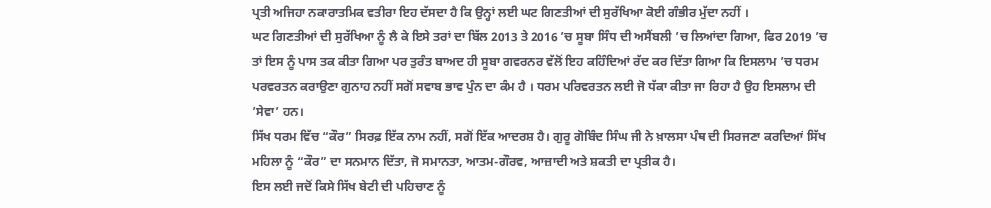ਪ੍ਰਤੀ ਅਜਿਹਾ ਨਕਾਰਾਤਮਿਕ ਵਤੀਰਾ ਇਹ ਦੱਸਦਾ ਹੈ ਕਿ ਉਨ੍ਹਾਂ ਲਈ ਘਟ ਗਿਣਤੀਆਂ ਦੀ ਸੁਰੱਖਿਆ ਕੋਈ ਗੰਭੀਰ ਮੁੱਦਾ ਨਹੀਂ ।
ਘਟ ਗਿਣਤੀਆਂ ਦੀ ਸੁਰੱਖਿਆ ਨੂੰ ਲੈ ਕੇ ਇਸੇ ਤਰਾਂ ਦਾ ਬਿੱਲ 2013 ਤੇ 2016 ’ਚ ਸੂਬਾ ਸਿੰਧ ਦੀ ਅਸੈਂਬਲੀ ’ਚ ਲਿਆਂਦਾ ਗਿਆ, ਫਿਰ 2019 ’ਚ ਤਾਂ ਇਸ ਨੂੰ ਪਾਸ ਤਕ ਕੀਤਾ ਗਿਆ ਪਰ ਤੁਰੰਤ ਬਾਅਦ ਹੀ ਸੂਬਾ ਗਵਰਨਰ ਵੱਲੋਂ ਇਹ ਕਹਿੰਦਿਆਂ ਰੱਦ ਕਰ ਦਿੱਤਾ ਗਿਆ ਕਿ ਇਸਲਾਮ ’ਚ ਧਰਮ ਪਰਵਰਤਨ ਕਰਾਉਣਾ ਗੁਨਾਹ ਨਹੀਂ ਸਗੋਂ ਸਵਾਬ ਭਾਵ ਪੁੰਨ ਦਾ ਕੰਮ ਹੈ । ਧਰਮ ਪਰਿਵਰਤਨ ਲਈ ਜੋ ਧੱਕਾ ਕੀਤਾ ਜਾ ਰਿਹਾ ਹੈ ਉਹ ਇਸਲਾਮ ਦੀ ’ਸੇਵਾ’ ਹਨ।
ਸਿੱਖ ਧਰਮ ਵਿੱਚ “ਕੌਰ” ਸਿਰਫ਼ ਇੱਕ ਨਾਮ ਨਹੀਂ, ਸਗੋਂ ਇੱਕ ਆਦਰਸ਼ ਹੈ। ਗੁਰੂ ਗੋਬਿੰਦ ਸਿੰਘ ਜੀ ਨੇ ਖ਼ਾਲਸਾ ਪੰਥ ਦੀ ਸਿਰਜਣਾ ਕਰਦਿਆਂ ਸਿੱਖ ਮਹਿਲਾ ਨੂੰ “ਕੌਰ” ਦਾ ਸਨਮਾਨ ਦਿੱਤਾ, ਜੋ ਸਮਾਨਤਾ, ਆਤਮ-ਗੌਰਵ, ਆਜ਼ਾਦੀ ਅਤੇ ਸ਼ਕਤੀ ਦਾ ਪ੍ਰਤੀਕ ਹੈ।
ਇਸ ਲਈ ਜਦੋਂ ਕਿਸੇ ਸਿੱਖ ਬੇਟੀ ਦੀ ਪਹਿਚਾਣ ਨੂੰ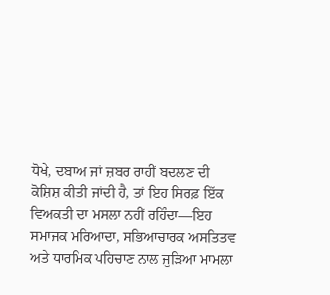ਧੋਖੇ, ਦਬਾਅ ਜਾਂ ਜ਼ਬਰ ਰਾਹੀਂ ਬਦਲਣ ਦੀ ਕੋਸ਼ਿਸ਼ ਕੀਤੀ ਜਾਂਦੀ ਹੈ, ਤਾਂ ਇਹ ਸਿਰਫ਼ ਇੱਕ ਵਿਅਕਤੀ ਦਾ ਮਸਲਾ ਨਹੀਂ ਰਹਿੰਦਾ—ਇਹ ਸਮਾਜਕ ਮਰਿਆਦਾ, ਸਭਿਆਚਾਰਕ ਅਸਤਿਤਵ ਅਤੇ ਧਾਰਮਿਕ ਪਹਿਚਾਣ ਨਾਲ ਜੁੜਿਆ ਮਾਮਲਾ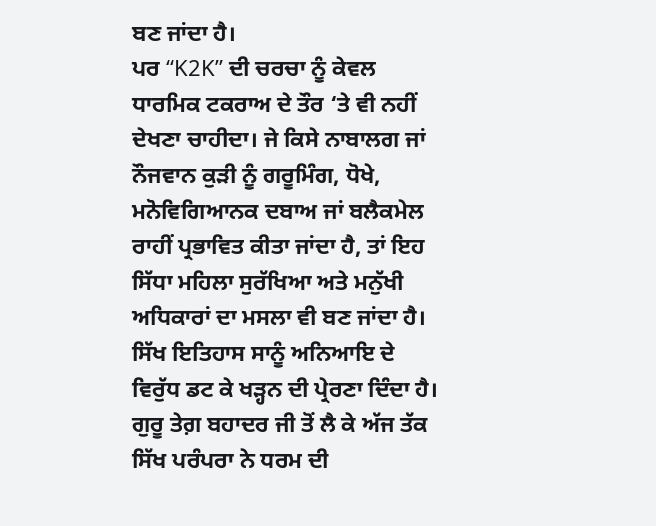ਬਣ ਜਾਂਦਾ ਹੈ।
ਪਰ “K2K” ਦੀ ਚਰਚਾ ਨੂੰ ਕੇਵਲ ਧਾਰਮਿਕ ਟਕਰਾਅ ਦੇ ਤੌਰ ‘ਤੇ ਵੀ ਨਹੀਂ ਦੇਖਣਾ ਚਾਹੀਦਾ। ਜੇ ਕਿਸੇ ਨਾਬਾਲਗ ਜਾਂ ਨੌਜਵਾਨ ਕੁੜੀ ਨੂੰ ਗਰੂਮਿੰਗ, ਧੋਖੇ, ਮਨੋਵਿਗਿਆਨਕ ਦਬਾਅ ਜਾਂ ਬਲੈਕਮੇਲ ਰਾਹੀਂ ਪ੍ਰਭਾਵਿਤ ਕੀਤਾ ਜਾਂਦਾ ਹੈ, ਤਾਂ ਇਹ ਸਿੱਧਾ ਮਹਿਲਾ ਸੁਰੱਖਿਆ ਅਤੇ ਮਨੁੱਖੀ ਅਧਿਕਾਰਾਂ ਦਾ ਮਸਲਾ ਵੀ ਬਣ ਜਾਂਦਾ ਹੈ।
ਸਿੱਖ ਇਤਿਹਾਸ ਸਾਨੂੰ ਅਨਿਆਇ ਦੇ ਵਿਰੁੱਧ ਡਟ ਕੇ ਖੜ੍ਹਨ ਦੀ ਪ੍ਰੇਰਣਾ ਦਿੰਦਾ ਹੈ। ਗੁਰੂ ਤੇਗ਼ ਬਹਾਦਰ ਜੀ ਤੋਂ ਲੈ ਕੇ ਅੱਜ ਤੱਕ ਸਿੱਖ ਪਰੰਪਰਾ ਨੇ ਧਰਮ ਦੀ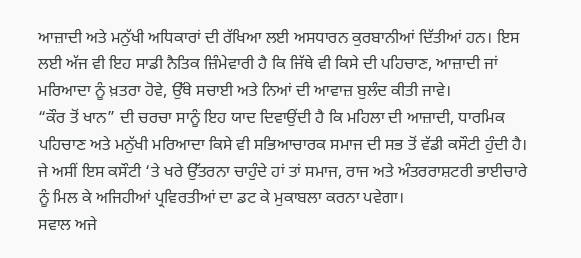ਆਜ਼ਾਦੀ ਅਤੇ ਮਨੁੱਖੀ ਅਧਿਕਾਰਾਂ ਦੀ ਰੱਖਿਆ ਲਈ ਅਸਧਾਰਨ ਕੁਰਬਾਨੀਆਂ ਦਿੱਤੀਆਂ ਹਨ। ਇਸ ਲਈ ਅੱਜ ਵੀ ਇਹ ਸਾਡੀ ਨੈਤਿਕ ਜ਼ਿੰਮੇਵਾਰੀ ਹੈ ਕਿ ਜਿੱਥੇ ਵੀ ਕਿਸੇ ਦੀ ਪਹਿਚਾਣ, ਆਜ਼ਾਦੀ ਜਾਂ ਮਰਿਆਦਾ ਨੂੰ ਖ਼ਤਰਾ ਹੋਵੇ, ਉੱਥੇ ਸਚਾਈ ਅਤੇ ਨਿਆਂ ਦੀ ਆਵਾਜ਼ ਬੁਲੰਦ ਕੀਤੀ ਜਾਵੇ।
“ਕੌਰ ਤੋਂ ਖਾਨ” ਦੀ ਚਰਚਾ ਸਾਨੂੰ ਇਹ ਯਾਦ ਦਿਵਾਉਂਦੀ ਹੈ ਕਿ ਮਹਿਲਾ ਦੀ ਆਜ਼ਾਦੀ, ਧਾਰਮਿਕ ਪਹਿਚਾਣ ਅਤੇ ਮਨੁੱਖੀ ਮਰਿਆਦਾ ਕਿਸੇ ਵੀ ਸਭਿਆਚਾਰਕ ਸਮਾਜ ਦੀ ਸਭ ਤੋਂ ਵੱਡੀ ਕਸੌਟੀ ਹੁੰਦੀ ਹੈ।
ਜੇ ਅਸੀਂ ਇਸ ਕਸੌਟੀ ‘ਤੇ ਖਰੇ ਉੱਤਰਨਾ ਚਾਹੁੰਦੇ ਹਾਂ ਤਾਂ ਸਮਾਜ, ਰਾਜ ਅਤੇ ਅੰਤਰਰਾਸ਼ਟਰੀ ਭਾਈਚਾਰੇ ਨੂੰ ਮਿਲ ਕੇ ਅਜਿਹੀਆਂ ਪ੍ਰਵਿਰਤੀਆਂ ਦਾ ਡਟ ਕੇ ਮੁਕਾਬਲਾ ਕਰਨਾ ਪਵੇਗਾ।
ਸਵਾਲ ਅਜੇ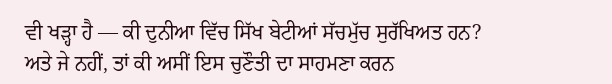ਵੀ ਖੜ੍ਹਾ ਹੈ — ਕੀ ਦੁਨੀਆ ਵਿੱਚ ਸਿੱਖ ਬੇਟੀਆਂ ਸੱਚਮੁੱਚ ਸੁਰੱਖਿਅਤ ਹਨ?
ਅਤੇ ਜੇ ਨਹੀਂ, ਤਾਂ ਕੀ ਅਸੀਂ ਇਸ ਚੁਣੌਤੀ ਦਾ ਸਾਹਮਣਾ ਕਰਨ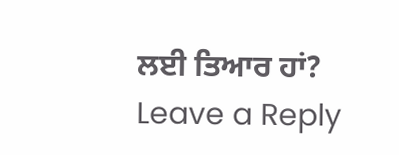ਲਈ ਤਿਆਰ ਹਾਂ?
Leave a Reply